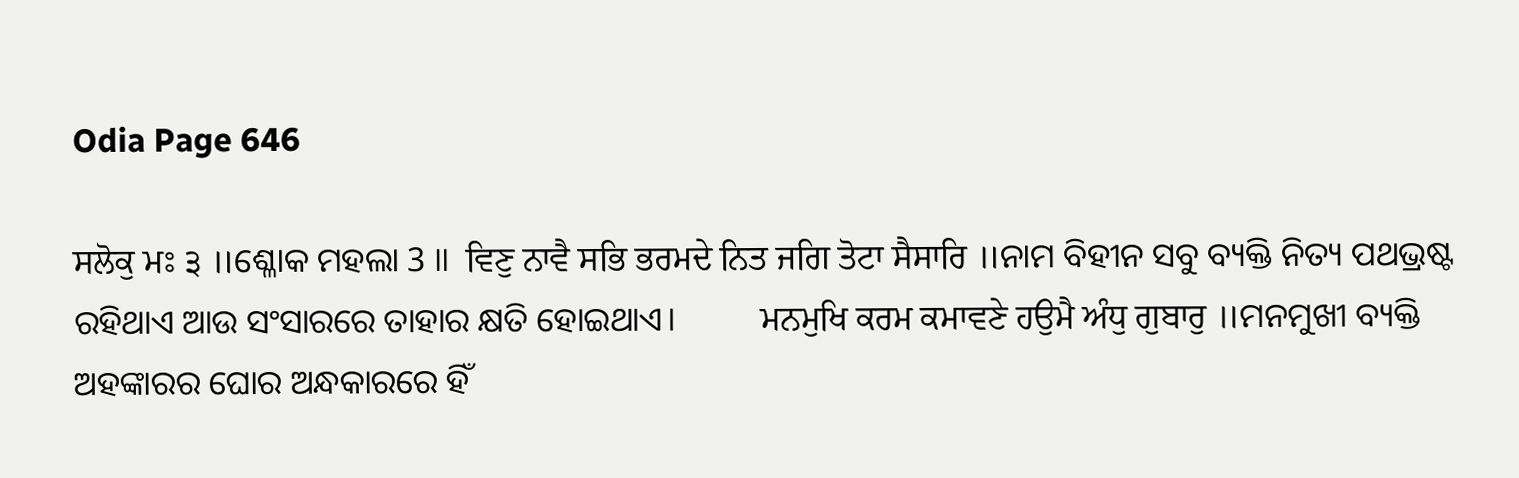Odia Page 646

ਸਲੋਕੁ ਮਃ ੩ ॥ଶ୍ଳୋକ ମହଲା 3 ॥  ਵਿਣੁ ਨਾਵੈ ਸਭਿ ਭਰਮਦੇ ਨਿਤ ਜਗਿ ਤੋਟਾ ਸੈਸਾਰਿ ॥ନାମ ବିହୀନ ସବୁ ବ୍ୟକ୍ତି ନିତ୍ୟ ପଥଭ୍ରଷ୍ଟ ରହିଥାଏ ଆଉ ସଂସାରରେ ତାହାର କ୍ଷତି ହୋଇଥାଏ।          ਮਨਮੁਖਿ ਕਰਮ ਕਮਾਵਣੇ ਹਉਮੈ ਅੰਧੁ ਗੁਬਾਰੁ ॥ମନମୁଖୀ ବ୍ୟକ୍ତି ଅହଙ୍କାରର ଘୋର ଅନ୍ଧକାରରେ ହିଁ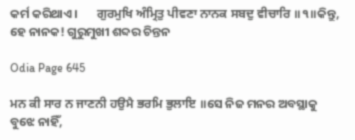କର୍ମ କରିଥାଏ।       ਗੁਰਮੁਖਿ ਅੰਮ੍ਰਿਤੁ ਪੀਵਣਾ ਨਾਨਕ ਸਬਦੁ ਵੀਚਾਰਿ ॥੧॥କିନ୍ତୁ, ହେ ନାନକ! ଗୁରୁମୁଖୀ ଶବ୍ଦର ଚିନ୍ତନ

Odia Page 645

ਮਨ ਕੀ ਸਾਰ ਨ ਜਾਣਨੀ ਹਉਮੈ ਭਰਮਿ ਭੁਲਾਇ ॥ସେ ନିଜ ମନର ଅବସ୍ଥାକୁ ବୁଝେ ନାହିଁ,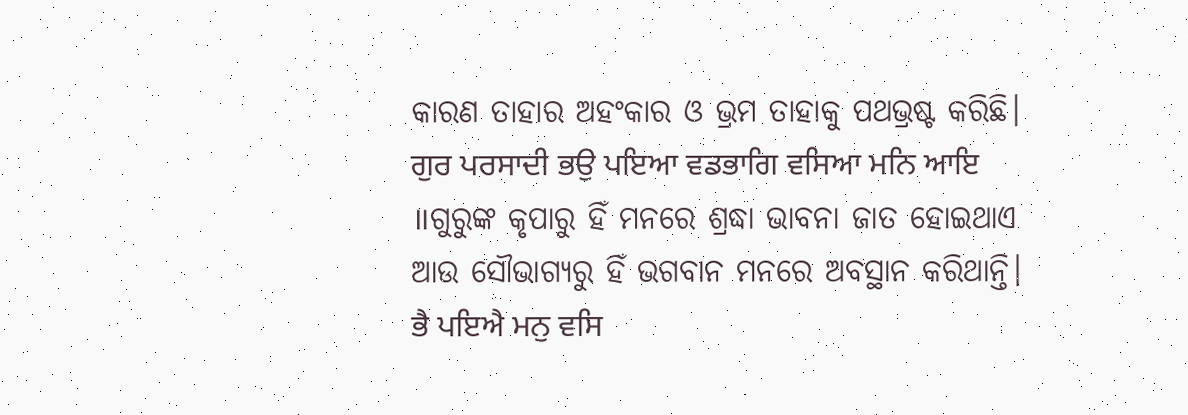କାରଣ ତାହାର ଅହଂକାର ଓ ଭ୍ରମ ତାହାକୁ ପଥଭ୍ରଷ୍ଟ କରିଛି।      ਗੁਰ ਪਰਸਾਦੀ ਭਉ ਪਇਆ ਵਡਭਾਗਿ ਵਸਿਆ ਮਨਿ ਆਇ ॥ଗୁରୁଙ୍କ କୃପାରୁ ହିଁ ମନରେ ଶ୍ରଦ୍ଧା ଭାବନା ଜାତ ହୋଇଥାଏ ଆଉ ସୌଭାଗ୍ୟରୁ ହିଁ ଭଗବାନ ମନରେ ଅବସ୍ଥାନ କରିଥାନ୍ତି।        ਭੈ ਪਇਐ ਮਨੁ ਵਸਿ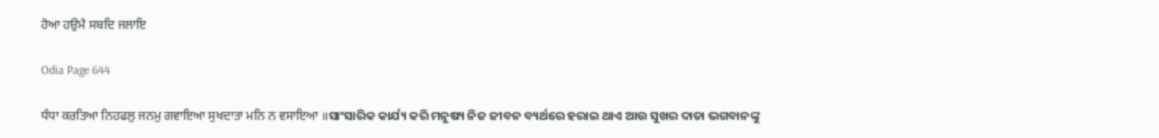ਹੋਆ ਹਉਮੈ ਸਬਦਿ ਜਲਾਇ

Odia Page 644

ਧੰਧਾ ਕਰਤਿਆ ਨਿਹਫਲੁ ਜਨਮੁ ਗਵਾਇਆ ਸੁਖਦਾਤਾ ਮਨਿ ਨ ਵਸਾਇਆ ॥ସାଂସାରିକ କାର୍ଯ୍ୟ କରି ମନୁଷ୍ୟ ନିଜ ଜୀବନ ବ୍ୟର୍ଥରେ ହରାଇ ଥାଏ ଆଉ ସୁଖର ଦାତା ଭଗବାନଙ୍କୁ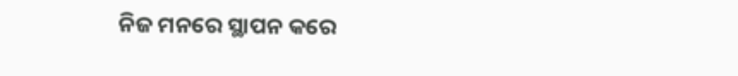ନିଜ ମନରେ ସ୍ଥାପନ କରେ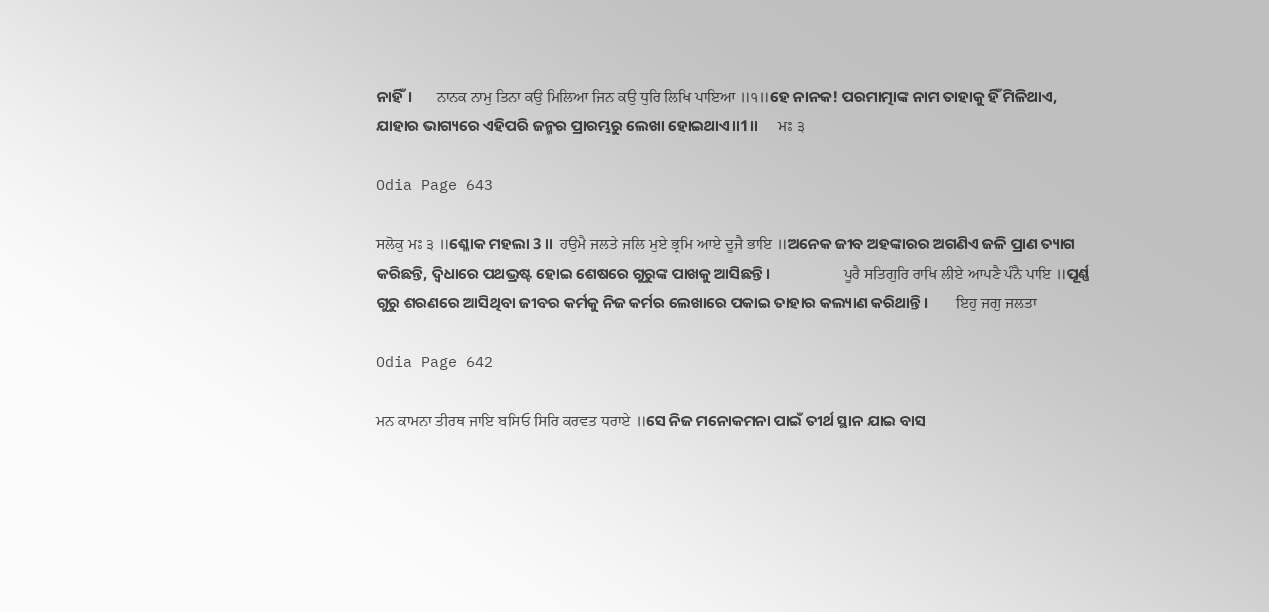ନାହିଁ।       ਨਾਨਕ ਨਾਮੁ ਤਿਨਾ ਕਉ ਮਿਲਿਆ ਜਿਨ ਕਉ ਧੁਰਿ ਲਿਖਿ ਪਾਇਆ ॥੧॥ହେ ନାନକ! ପରମାତ୍ମାଙ୍କ ନାମ ତାହାକୁ ହିଁ ମିଳିଥାଏ, ଯାହାର ଭାଗ୍ୟରେ ଏହିପରି ଜନ୍ମର ପ୍ରାରମ୍ଭରୁ ଲେଖା ହୋଇଥାଏ॥1॥      ਮਃ ੩

Odia Page 643

ਸਲੋਕੁ ਮਃ ੩ ॥ଶ୍ଳୋକ ମହଲା 3 ॥  ਹਉਮੈ ਜਲਤੇ ਜਲਿ ਮੁਏ ਭ੍ਰਮਿ ਆਏ ਦੂਜੈ ਭਾਇ ॥ଅନେକ ଜୀବ ଅହଙ୍କାରର ଅଗଣିଏ ଜଳି ପ୍ରାଣ ତ୍ୟାଗ କରିଛନ୍ତି, ଦ୍ଵିଧାରେ ପଥଭ୍ରଷ୍ଟ ହୋଇ ଶେଷରେ ଗୁରୁଙ୍କ ପାଖକୁ ଆସିଛନ୍ତି।                     ਪੂਰੈ ਸਤਿਗੁਰਿ ਰਾਖਿ ਲੀਏ ਆਪਣੈ ਪੰਨੈ ਪਾਇ ॥ପୂର୍ଣ୍ଣ ଗୁରୁ ଶରଣରେ ଆସିଥିବା ଜୀବର କର୍ମକୁ ନିଜ କର୍ମର ଲେଖାରେ ପକାଇ ତାହାର କଲ୍ୟାଣ କରିଥାନ୍ତି।        ਇਹੁ ਜਗੁ ਜਲਤਾ

Odia Page 642

ਮਨ ਕਾਮਨਾ ਤੀਰਥ ਜਾਇ ਬਸਿਓ ਸਿਰਿ ਕਰਵਤ ਧਰਾਏ ॥ସେ ନିଜ ମନୋକମନା ପାଇଁ ତୀର୍ଥ ସ୍ଥାନ ଯାଇ ବାସ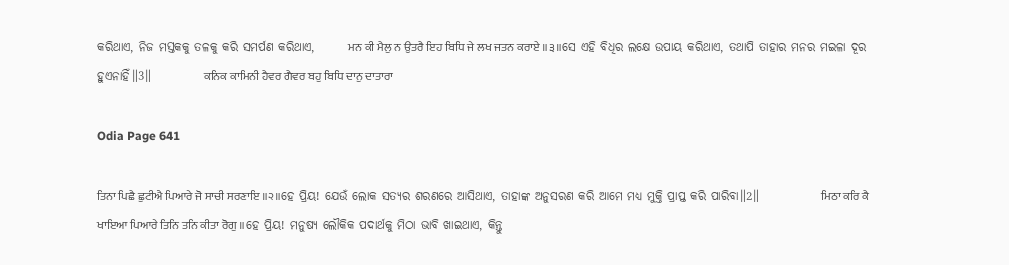କରିଥାଏ, ନିଜ ମସ୍ତକକୁ ତଳକୁ କରି ସମର୍ପଣ କରିଥାଏ,       ਮਨ ਕੀ ਮੈਲੁ ਨ ਉਤਰੈ ਇਹ ਬਿਧਿ ਜੇ ਲਖ ਜਤਨ ਕਰਾਏ ॥੩॥ସେ ଏହି ବିଧିର ଲକ୍ଷେ ଉପାୟ କରିଥାଏ, ତଥାପି ତାହାର ମନର ମଇଳା ଦୂର ହୁଏନାହିଁ॥3॥           ਕਨਿਕ ਕਾਮਿਨੀ ਹੈਵਰ ਗੈਵਰ ਬਹੁ ਬਿਧਿ ਦਾਨੁ ਦਾਤਾਰਾ

Odia Page 641

ਤਿਨਾ ਪਿਛੈ ਛੁਟੀਐ ਪਿਆਰੇ ਜੋ ਸਾਚੀ ਸਰਣਾਇ ॥੨॥ହେ ପ୍ରିୟ! ଯେଉଁ ଲୋକ ସତ୍ୟର ଶରଣରେ ଆସିଥାଏ, ତାହାଙ୍କ ଅନୁସରଣ କରି ଆମେ ମଧ୍ୟ ମୁକ୍ତି ପ୍ରାପ୍ତ କରି ପାରିବା॥2॥             ਮਿਠਾ ਕਰਿ ਕੈ ਖਾਇਆ ਪਿਆਰੇ ਤਿਨਿ ਤਨਿ ਕੀਤਾ ਰੋਗੁ ॥ହେ ପ୍ରିୟ! ମନୁଷ୍ୟ ଲୌକିକ ପଦାର୍ଥକୁ ମିଠା ଭାବି ଖାଇଥାଏ, କିନ୍ତୁ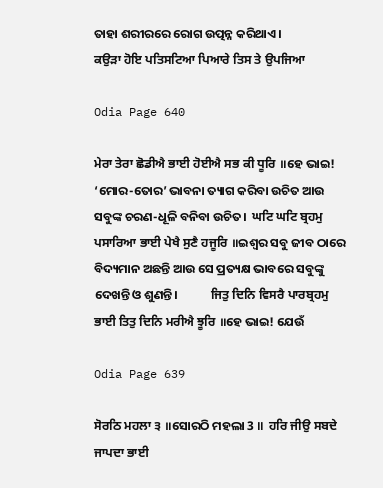ତାହା ଶରୀରରେ ରୋଗ ଉତ୍ପନ୍ନ କରିଥାଏ।                 ਕਉੜਾ ਹੋਇ ਪਤਿਸਟਿਆ ਪਿਆਰੇ ਤਿਸ ਤੇ ਉਪਜਿਆ

Odia Page 640

ਮੇਰਾ ਤੇਰਾ ਛੋਡੀਐ ਭਾਈ ਹੋਈਐ ਸਭ ਕੀ ਧੂਰਿ ॥ହେ ଭାଇ! ‘ମୋର-ତୋର’ ଭାବନା ତ୍ୟାଗ କରିବା ଉଚିତ ଆଉ ସବୁଙ୍କ ଚରଣ-ଧୂଳି ବନିବା ଉଚିତ।  ਘਟਿ ਘਟਿ ਬ੍ਰਹਮੁ ਪਸਾਰਿਆ ਭਾਈ ਪੇਖੈ ਸੁਣੈ ਹਜੂਰਿ ॥ଇଶ୍ଵର ସବୁ ଜୀବ ଠାରେ ବିଦ୍ୟମାନ ଅଛନ୍ତି ଆଉ ସେ ପ୍ରତ୍ୟକ୍ଷ ଭାବରେ ସବୁଙ୍କୁ ଦେଖନ୍ତି ଓ ଶୁଣନ୍ତି।            ਜਿਤੁ ਦਿਨਿ ਵਿਸਰੈ ਪਾਰਬ੍ਰਹਮੁ ਭਾਈ ਤਿਤੁ ਦਿਨਿ ਮਰੀਐ ਝੂਰਿ ॥ହେ ଭାଇ! ଯେଉଁ

Odia Page 639

ਸੋਰਠਿ ਮਹਲਾ ੩ ॥ସୋରଠି ମହଲା 3 ॥  ਹਰਿ ਜੀਉ ਸਬਦੇ ਜਾਪਦਾ ਭਾਈ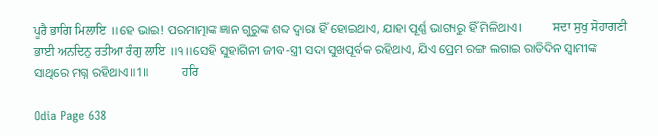ਪੂਰੈ ਭਾਗਿ ਮਿਲਾਇ ॥ହେ ଭାଇ! ପରମାତ୍ମାଙ୍କ ଜ୍ଞାନ ଗୁରୁଙ୍କ ଶବ୍ଦ ଦ୍ଵାରା ହିଁ ହୋଇଥାଏ, ଯାହା ପୂର୍ଣ୍ଣ ଭାଗ୍ୟରୁ ହିଁ ମିଳିଥାଏ।          ਸਦਾ ਸੁਖੁ ਸੋਹਾਗਣੀ ਭਾਈ ਅਨਦਿਨੁ ਰਤੀਆ ਰੰਗੁ ਲਾਇ ॥੧॥ସେହି ସୁହାଗିନୀ ଜୀବ-ସ୍ତ୍ରୀ ସଦା ସୁଖପୂର୍ବକ ରହିଥାଏ, ଯିଏ ପ୍ରେମ ରଙ୍ଗ ଲଗାଇ ରାତିଦିନ ସ୍ବାମୀଙ୍କ ସାଥିରେ ମଗ୍ନ ରହିଥାଏ॥1॥           ਹਰਿ

Odia Page 638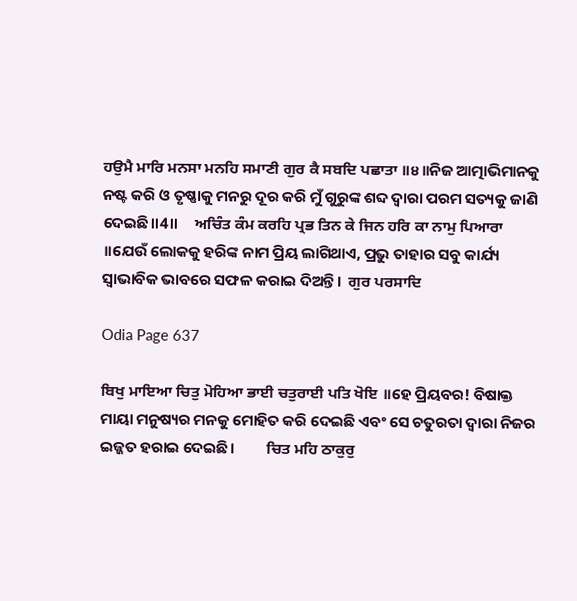ਹਉਮੈ ਮਾਰਿ ਮਨਸਾ ਮਨਹਿ ਸਮਾਣੀ ਗੁਰ ਕੈ ਸਬਦਿ ਪਛਾਤਾ ॥੪॥ନିଜ ଆତ୍ମାଭିମାନକୁ ନଷ୍ଟ କରି ଓ ତୃଷ୍ଣାକୁ ମନରୁ ଦୂର କରି ମୁଁ ଗୁରୁଙ୍କ ଶବ୍ଦ ଦ୍ଵାରା ପରମ ସତ୍ୟକୁ ଜାଣି ଦେଇଛି॥4॥     ਅਚਿੰਤ ਕੰਮ ਕਰਹਿ ਪ੍ਰਭ ਤਿਨ ਕੇ ਜਿਨ ਹਰਿ ਕਾ ਨਾਮੁ ਪਿਆਰਾ ॥ଯେଉଁ ଲୋକକୁ ହରିଙ୍କ ନାମ ପ୍ରିୟ ଲାଗିଥାଏ, ପ୍ରଭୁ ତାହାର ସବୁ କାର୍ଯ୍ୟ ସ୍ଵାଭାବିକ ଭାବରେ ସଫଳ କରାଇ ଦିଅନ୍ତି।  ਗੁਰ ਪਰਸਾਦਿ

Odia Page 637

ਬਿਖੁ ਮਾਇਆ ਚਿਤੁ ਮੋਹਿਆ ਭਾਈ ਚਤੁਰਾਈ ਪਤਿ ਖੋਇ ॥ହେ ପ୍ରିୟବର! ବିଷାକ୍ତ ମାୟା ମନୁଷ୍ୟର ମନକୁ ମୋହିତ କରି ଦେଇଛି ଏବଂ ସେ ଚତୁରତା ଦ୍ଵାରା ନିଜର ଇଜ୍ଜତ ହରାଇ ଦେଇଛି।         ਚਿਤ ਮਹਿ ਠਾਕੁਰੁ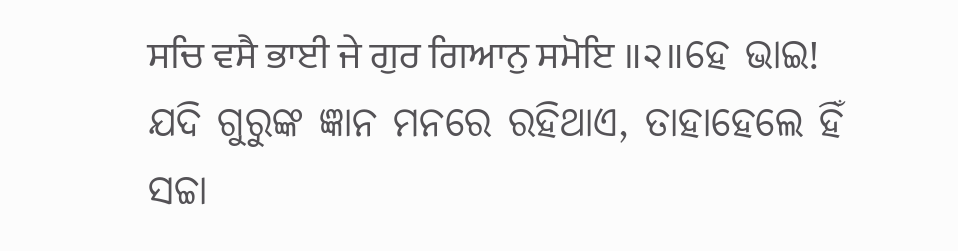ਸਚਿ ਵਸੈ ਭਾਈ ਜੇ ਗੁਰ ਗਿਆਨੁ ਸਮੋਇ ॥੨॥ହେ ଭାଇ! ଯଦି ଗୁରୁଙ୍କ ଜ୍ଞାନ ମନରେ ରହିଥାଏ, ତାହାହେଲେ ହିଁ ସଚ୍ଚା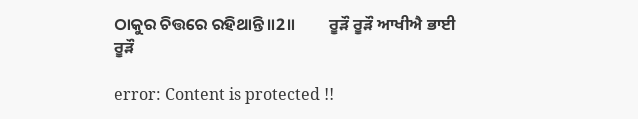ଠାକୁର ଚିତ୍ତରେ ରହିଥାନ୍ତି॥2॥         ਰੂੜੌ ਰੂੜੌ ਆਖੀਐ ਭਾਈ ਰੂੜੌ

error: Content is protected !!